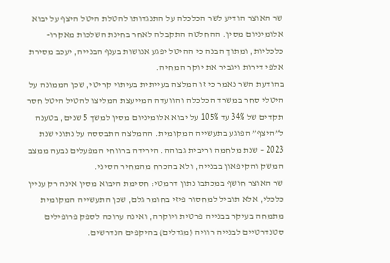שר האוצר הודיע לשר הכלכלה על התנגדותו להטלת היטל היצף על יבוא אלומיניום מסין. ההחלטה התקבלה לאחר בחינת השלכות מאקרו-כלכליות, ומתוך הבנה כי ההיטל יפגע אנושות בענף הבנייה, יעכב מסירת אלפי דירות ויגביר את יוקר המחיה.
בהודעת השר נאמר כי זו המלצה בעייתית בעיתוי קריטי, שכן הממונה על היטלי סחר במשרד הכלכלה והוועדה המייעצת המליצו להטיל היטל חסר תקדים של 34% עד 105% על יבוא אלומיניום מסין למשך 5 שנים, בטענה ל”היצף” הפוגע בתעשייה המקומית. ההמלצה התבססה על נתוני שנת 2023 – שנת מלחמה וריבית גבוהה. הירידה ברווחי המפעלים נבעה ממצב המשק והקיפאון בבנייה, ולא בהכרח מהמחיר הסיני.
שר האוצר חושף במכתבו נתון דרמטי: חסימת היבוא מסין אינה רק עניין כלכלי, אלא תוביל למחסור פיזי בחומר גלם, שכן התעשייה המקומית מתמחה בעיקר בבנייה פרטית ויוקרה, ואינה ערוכה לספק פרופילים סטנדרטיים לבנייה רוויה (מגדלים) בהיקפים הנדרשים.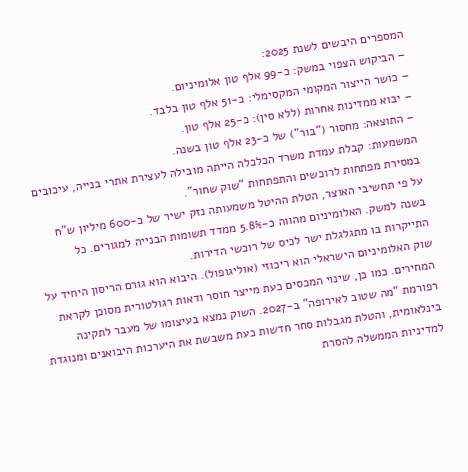המספרים היבשים לשנת 2025:
– הביקוש הצפוי במשק: כ-99 אלף טון אלומיניום.
– כושר הייצור המקומי המקסימלי: כ-51 אלף טון בלבד.
– יבוא ממדינות אחרות (ללא סין): כ-25 אלף טון.
– התוצאה: מחסור (“בור”) של כ-23 אלף טון בשנה.
המשמעות: קבלת עמדת משרד הכלכלה הייתה מובילה לעצירת אתרי בנייה, עיכובים במסירת מפתחות לרוכשים והתפתחות “שוק שחור”.
על פי תחשיבי האוצר, הטלת ההיטל משמעותה נזק ישיר של כ-600 מיליון ש”ח בשנה למשק. האלומיניום מהווה כ-5.8% ממדד תשומות הבנייה למגורים. כל התייקרות בו מתגלגלת ישר לכיס של רוכשי הדירות.
שוק האלומיניום הישראלי הוא ריכוזי (אוליגופול). היבוא הוא גורם הריסון היחיד על המחירים. כמו כן, שינוי המכסים כעת מייצר חוסר ודאות רגולטורית מסוכן לקראת רפורמת “מה שטוב לאירופה” ב-2027. השוק נמצא בעיצומו של מעבר לתקינה בינלאומית, והטלת מגבלות סחר חדשות כעת משבשת את היערכות היבואנים ומנוגדת למדיניות הממשלה להסרת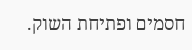חסמים ופתיחת השוק.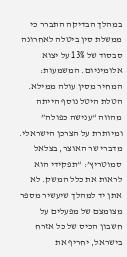במהלך הבדיקה התברר כי ממשלת סין ביטלה לאחרונה סבסוד של 13% על יצוא אלומיניום. המשמעות: המחיר מסין עולה ממילא. הטלת היטל נוסף הייתה מהווה “ענישה כפולה” ומיותרת על הצרכן הישראלי.
מדברי שר האוצר, בצלאל סמוטריץ’: “תפקידי הוא לראות את כלל המשק. לא אתן יד למהלך שיעשיר מספר מצומצם של מפעלים על חשבון הכיס של כל אזרח בישראל, יחריף את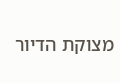מצוקת הדיור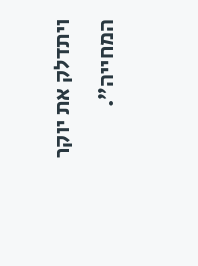ויתדלק את יוקר המחייה”.